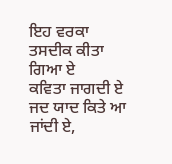ਇਹ ਵਰਕਾ ਤਸਦੀਕ ਕੀਤਾ ਗਿਆ ਏ
ਕਵਿਤਾ ਜਾਗਦੀ ਏ
ਜਦ ਯਾਦ ਕਿਤੇ ਆ ਜਾਂਦੀ ਏ,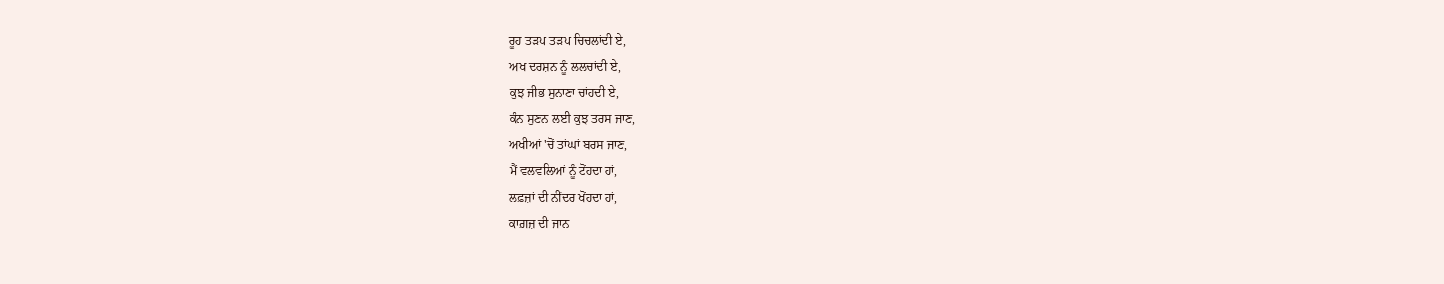ਰੂਹ ਤੜਪ ਤੜਪ ਚਿਚਲਾਂਦੀ ਏ,
ਅਖ ਦਰਸ਼ਨ ਨੂੰ ਲਲਚਾਂਦੀ ਏ,
ਕੁਝ ਜੀਭ ਸੁਨਾਣਾ ਚਾਂਹਦੀ ਏ,
ਕੰਨ ਸੁਣਨ ਲਈ ਕੁਝ ਤਰਸ ਜਾਣ,
ਅਖੀਆਂ 'ਚੋਂ ਤਾਂਘਾਂ ਬਰਸ ਜਾਣ,
ਮੈਂ ਵਲਵਲਿਆਂ ਨੂੰ ਟੋਂਹਦਾ ਹਾਂ,
ਲਫ਼ਜ਼ਾਂ ਦੀ ਨੀਂਦਰ ਖੋਂਹਦਾ ਹਾਂ,
ਕਾਗ਼ਜ਼ ਦੀ ਜਾਨ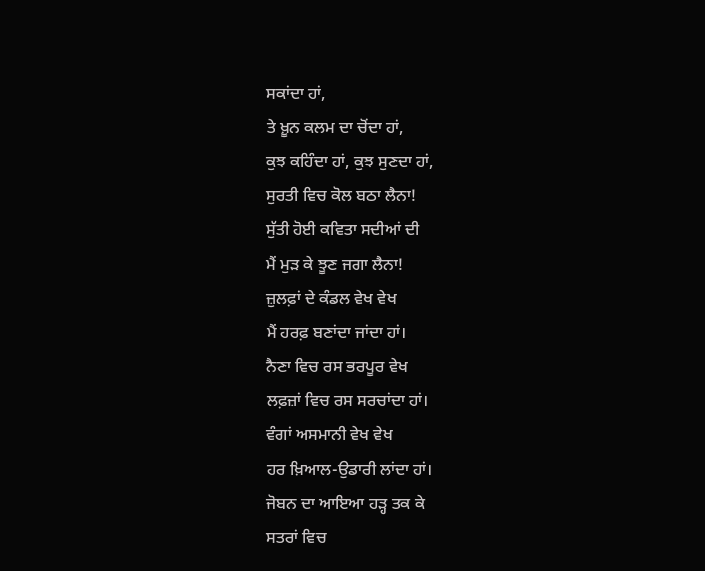ਸਕਾਂਦਾ ਹਾਂ,
ਤੇ ਖ਼ੂਨ ਕਲਮ ਦਾ ਚੋਂਦਾ ਹਾਂ,
ਕੁਝ ਕਹਿੰਦਾ ਹਾਂ, ਕੁਝ ਸੁਣਦਾ ਹਾਂ,
ਸੁਰਤੀ ਵਿਚ ਕੋਲ ਬਠਾ ਲੈਨਾ!
ਸੁੱਤੀ ਹੋਈ ਕਵਿਤਾ ਸਦੀਆਂ ਦੀ
ਮੈਂ ਮੁੜ ਕੇ ਝੂਣ ਜਗਾ ਲੈਨਾ!
ਜ਼ੁਲਫ਼ਾਂ ਦੇ ਕੰਡਲ ਵੇਖ ਵੇਖ
ਮੈਂ ਹਰਫ਼ ਬਣਾਂਦਾ ਜਾਂਦਾ ਹਾਂ।
ਨੈਣਾ ਵਿਚ ਰਸ ਭਰਪੂਰ ਵੇਖ
ਲਫ਼ਜ਼ਾਂ ਵਿਚ ਰਸ ਸਰਚਾਂਦਾ ਹਾਂ।
ਵੰਗਾਂ ਅਸਮਾਨੀ ਵੇਖ ਵੇਖ
ਹਰ ਖ਼ਿਆਲ-ਉਡਾਰੀ ਲਾਂਦਾ ਹਾਂ।
ਜੋਬਨ ਦਾ ਆਇਆ ਹੜ੍ਹ ਤਕ ਕੇ
ਸਤਰਾਂ ਵਿਚ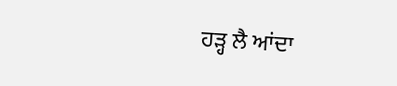ਹੜ੍ਹ ਲੈ ਆਂਦਾ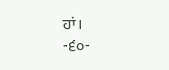ਹਾਂ।
-੬੦-